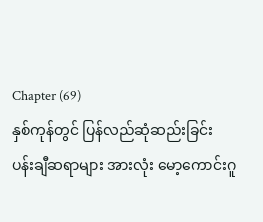Chapter (69)
နှစ်ကုန်တွင် ပြန်လည်ဆုံဆည်းခြင်း
ပန်းချီဆရာများ အားလုံး မော့ကောင်းဂူ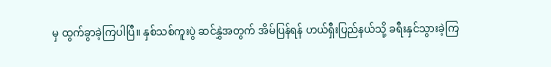မှ ထွက်ခွာခဲ့ကြပါပြီ။ နှစ်သစ်ကူးပွဲ ဆင်နွှဲအတွက် အိမ်ပြန်ရန် ဟယ်ရှီးပြည်နယ်သို့ ခရီးနှင်သွားခဲ့ကြ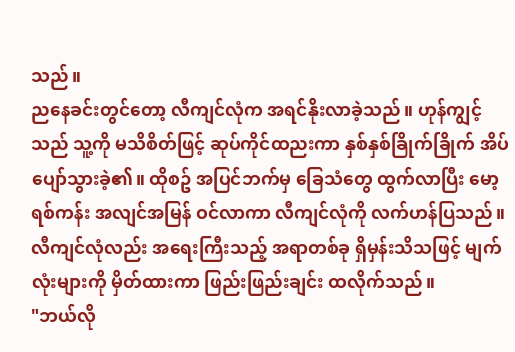သည်။
ညနေခင်းတွင်တော့ လီကျင်လုံက အရင်နိုးလာခဲ့သည်။ ဟုန်ကျွင့်သည် သူ့ကို မသိစိတ်ဖြင့် ဆုပ်ကိုင်ထညးကာ နှစ်နှစ်ခြိုက်ခြိုက် အိပ်ပျော်သွားခဲ့၏။ ထိုစဥ် အပြင်ဘက်မှ ခြေသံတွေ ထွက်လာပြီး မော့ရစ်ကန်း အလျင်အမြန် ဝင်လာကာ လီကျင်လုံကို လက်ဟန်ပြသည်။ လီကျင်လုံလည်း အရေးကြီးသည့် အရာတစ်ခု ရှိမှန်းသိသဖြင့် မျက်လုံးများကို မှိတ်ထားကာ ဖြည်းဖြည်းချင်း ထလိုက်သည်။
"ဘယ်လို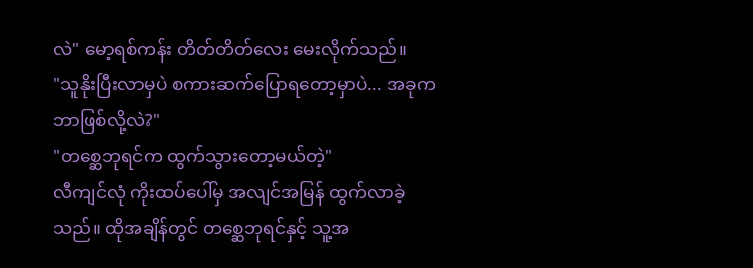လဲ" မော့ရစ်ကန်း တိတ်တိတ်လေး မေးလိုက်သည်။
"သူနိုးပြီးလာမှပဲ စကားဆက်ပြောရတော့မှာပဲ... အခုက ဘာဖြစ်လို့လဲ?"
"တစ္ဆေဘုရင်က ထွက်သွားတော့မယ်တဲ့"
လီကျင်လုံ ကိုးထပ်ပေါ်မှ အလျင်အမြန် ထွက်လာခဲ့သည်။ ထိုအချိန်တွင် တစ္ဆေဘုရင်နှင့် သူ့အ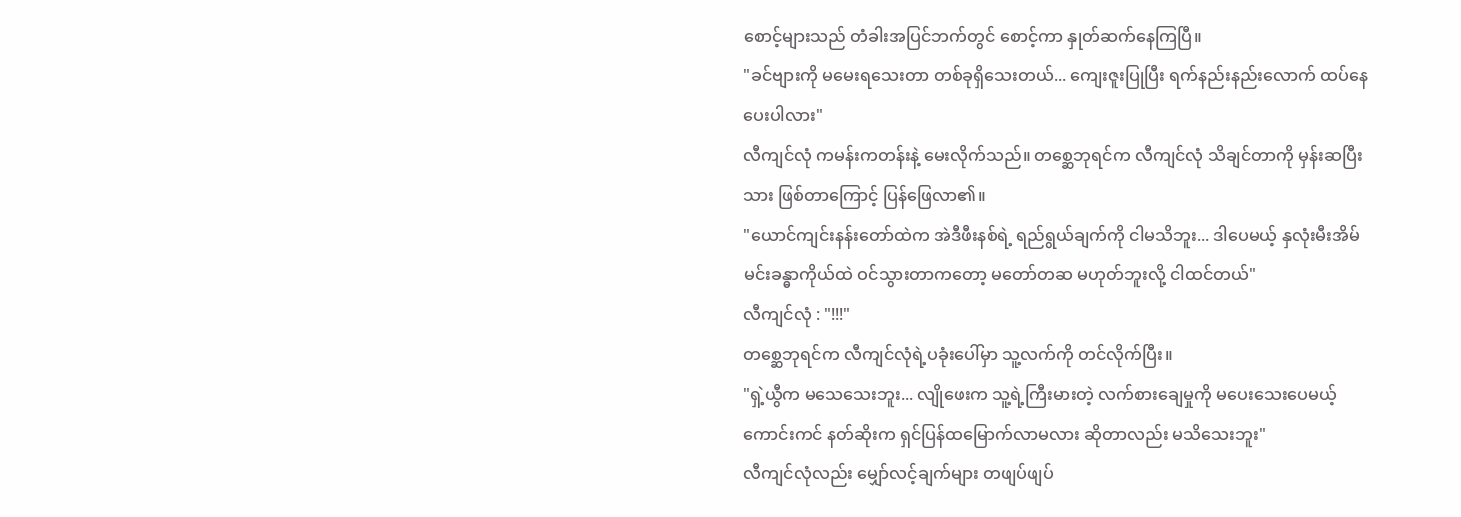စောင့်များသည် တံခါးအပြင်ဘက်တွင် စောင့်ကာ နှုတ်ဆက်နေကြပြီ။
"ခင်ဗျားကို မမေးရသေးတာ တစ်ခုရှိသေးတယ်... ကျေးဇူးပြုပြီး ရက်နည်းနည်းလောက် ထပ်နေပေးပါလား"
လီကျင်လုံ ကမန်းကတန်းနဲ့ မေးလိုက်သည်။ တစ္ဆေဘုရင်က လီကျင်လုံ သိချင်တာကို မှန်းဆပြီးသား ဖြစ်တာကြောင့် ပြန်ဖြေလာ၏။
"ယောင်ကျင်းနန်းတော်ထဲက အဲဒီဖီးနစ်ရဲ့ ရည်ရွယ်ချက်ကို ငါမသိဘူး... ဒါပေမယ့် နှလုံးမီးအိမ် မင်းခန္ဓာကိုယ်ထဲ ဝင်သွားတာကတော့ မတော်တဆ မဟုတ်ဘူးလို့ ငါထင်တယ်"
လီကျင်လုံ : "!!!"
တစ္ဆေဘုရင်က လီကျင်လုံရဲ့ပခုံးပေါ်မှာ သူ့လက်ကို တင်လိုက်ပြီး။
"ရှဲ့ယွီက မသေသေးဘူး... လျိုဖေးက သူ့ရဲ့ကြီးမားတဲ့ လက်စားချေမှုကို မပေးသေးပေမယ့် ကောင်းကင် နတ်ဆိုးက ရှင်ပြန်ထမြောက်လာမလား ဆိုတာလည်း မသိသေးဘူး"
လီကျင်လုံလည်း မျှော်လင့်ချက်များ တဖျပ်ဖျပ်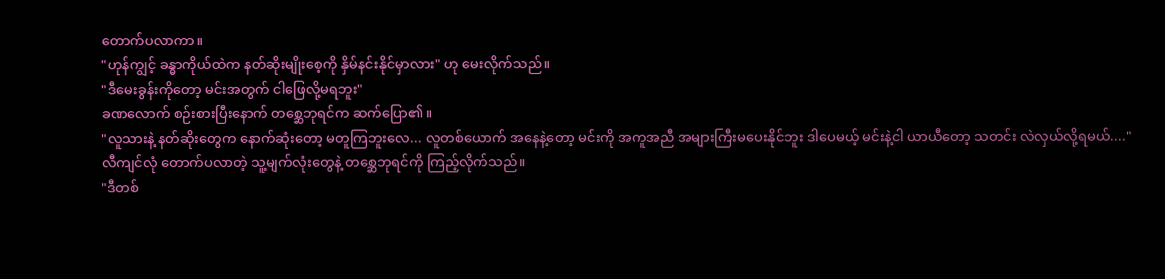တောက်ပလာကာ။
"ဟုန်ကျွင့် ခန္ဓာကိုယ်ထဲက နတ်ဆိုးမျိုးစေ့ကို နှိမ်နင်းနိုင်မှာလား" ဟု မေးလိုက်သည်။
"ဒီမေးခွန်းကိုတော့ မင်းအတွက် ငါဖြေလို့မရဘူး"
ခဏလောက် စဉ်းစားပြီးနောက် တစ္ဆေဘုရင်က ဆက်ပြော၏။
"လူသားနဲ့ နတ်ဆိုးတွေက နောက်ဆုံးတော့ မတူကြဘူးလေ... လူတစ်ယောက် အနေနဲ့တော့ မင်းကို အကူအညီ အများကြီးမပေးနိုင်ဘူး ဒါပေမယ့် မင်းနဲ့ငါ ယာယီတော့ သတင်း လဲလှယ်လို့ရမယ်...."
လီကျင်လုံ တောက်ပလာတဲ့ သူ့မျက်လုံးတွေနဲ့ တစ္ဆေဘုရင်ကို ကြည့်လိုက်သည်။
"ဒီတစ်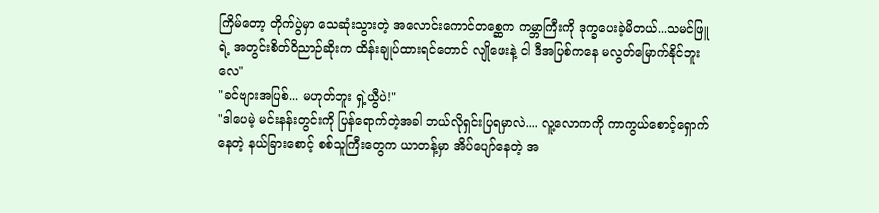ကြိမ်တော့ တိုက်ပွဲမှာ သေဆုံးသွားတဲ့ အလောင်းကောင်တစ္ဆေက ကမ္ဘာကြီးကို ဒုက္ခပေးခဲ့မိတယ်...သမင်ဖြူရဲ့ အတွင်းစိတ်ဝိညာဉ်ဆိုးက ထိန်းချုပ်ထားရင်တောင် လျိုဖေးနဲ့ ငါ ဒီအပြစ်ကနေ မလွတ်မြောက်နိုင်ဘူးလေ"
"ခင်ဗျားအပြစ်... မဟုတ်ဘူး ရှဲ့ယွီပဲ!"
"ဒါပေမဲ့ မင်းနန်းတွင်းကို ပြန်ရောက်တဲ့အခါ ဘယ်လိုရှင်းပြရမှာလဲ.... လူ့လောကကို ကာကွယ်စောင့်ရှောက်နေတဲ့ နယ်ခြားစောင့် စစ်သူကြီးတွေက ယာတန့်မှာ အိပ်ပျော်နေတဲ့ အ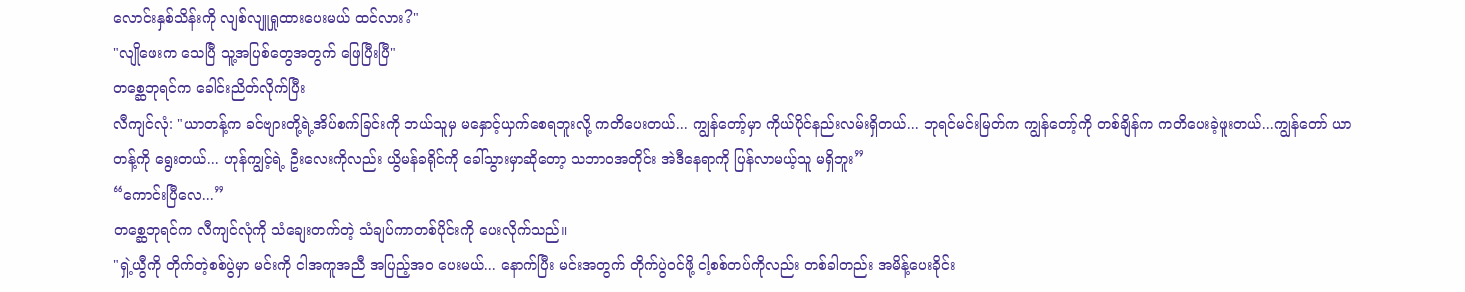လောင်းနှစ်သိန်းကို လျစ်လျူရှုထားပေးမယ် ထင်လား?"
"လျိုဖေးက သေပြီ သူ့အပြစ်တွေအတွက် ဖြေပြီးပြီ"
တစ္ဆေဘုရင်က ခေါင်းညိတ်လိုက်ပြီး
လီကျင်လုံ: "ယာတန့်က ခင်ဗျားတို့ရဲ့အိပ်စက်ခြင်းကို ဘယ်သူမှ မနှောင့်ယှက်စေရဘူးလို့ ကတိပေးတယ်... ကျွန်တော့်မှာ ကိုယ်ပိုင်နည်းလမ်းရှိတယ်... ဘုရင်မင်းမြတ်က ကျွန်တော့်ကို တစ်ချိန်က ကတိပေးခဲ့ဖူးတယ်...ကျွန်တော် ယာတန့်ကို ရွေးတယ်... ဟုန်ကျွင့်ရဲ့ ဦးလေးကိုလည်း ယွိမန်ခရိုင်ကို ခေါ်သွားမှာဆိုတော့ သဘာဝအတိုင်း အဲဒီနေရာကို ပြန်လာမယ့်သူ မရှိဘူး”
“ကောင်းပြီလေ...”
တစ္ဆေဘုရင်က လီကျင်လုံကို သံချေးတက်တဲ့ သံချပ်ကာတစ်ပိုင်းကို ပေးလိုက်သည်။
"ရှဲ့ယွီကို တိုက်တဲ့စစ်ပွဲမှာ မင်းကို ငါအကူအညီ အပြည့်အဝ ပေးမယ်... နောက်ပြီး မင်းအတွက် တိုက်ပွဲဝင်ဖို့ ငါ့စစ်တပ်ကိုလည်း တစ်ခါတည်း အမိန့်ပေးခိုင်း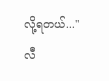လို့ရတယ်..."
လီ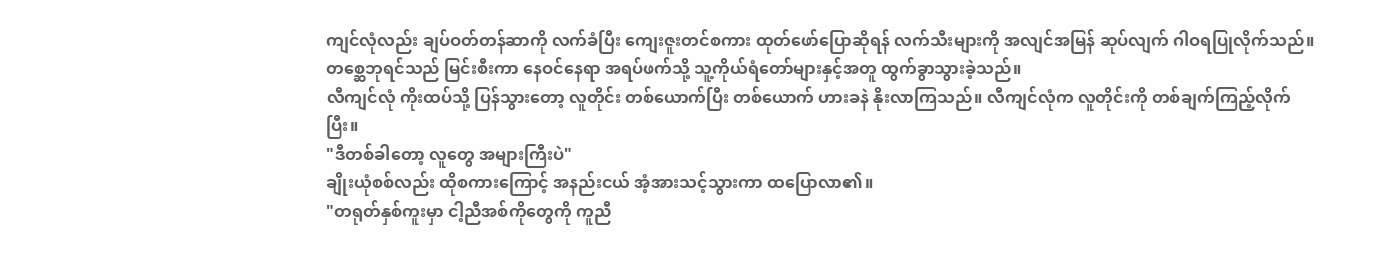ကျင်လုံလည်း ချပ်ဝတ်တန်ဆာကို လက်ခံပြီး ကျေးဇူးတင်စကား ထုတ်ဖော်ပြောဆိုရန် လက်သီးများကို အလျင်အမြန် ဆုပ်လျက် ဂါဝရပြုလိုက်သည်။ တစ္ဆေဘုရင်သည် မြင်းစီးကာ နေဝင်နေရာ အရပ်ဖက်သို့ သူ့ကိုယ်ရံတော်များနှင့်အတူ ထွက်ခွာသွားခဲ့သည်။
လီကျင်လုံ ကိုးထပ်သို့ ပြန်သွားတော့ လူတိုင်း တစ်ယောက်ပြီး တစ်ယောက် ဟားခနဲ နိုးလာကြသည်။ လီကျင်လုံက လူတိုင်းကို တစ်ချက်ကြည့်လိုက်ပြီး။
"ဒီတစ်ခါတော့ လူတွေ အများကြီးပဲ"
ချိုးယုံစစ်လည်း ထိုစကားကြောင့် အနည်းငယ် အံ့အားသင့်သွားကာ ထပြောလာ၏။
"တရုတ်နှစ်ကူးမှာ ငါ့ညီအစ်ကိုတွေကို ကူညီ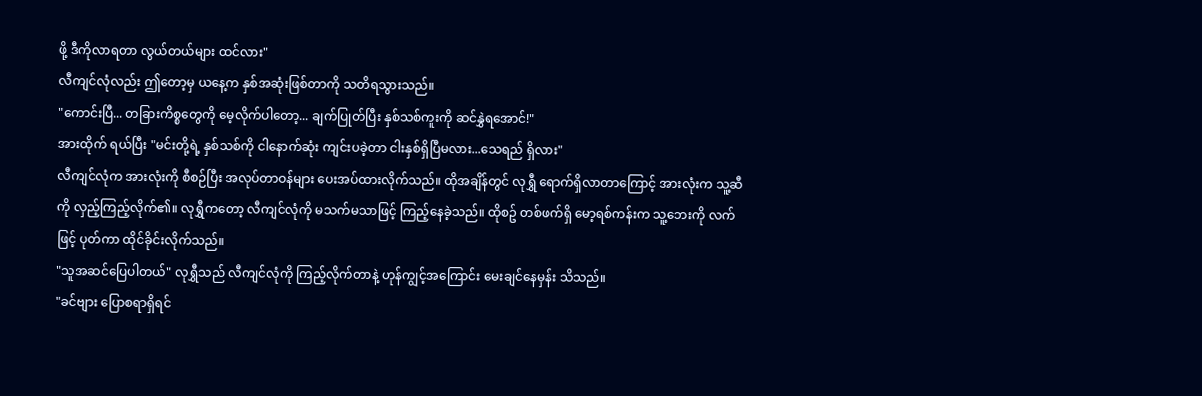ဖို့ ဒီကိုလာရတာ လွယ်တယ်များ ထင်လား"
လီကျင်လုံလည်း ဤတော့မှ ယနေ့က နှစ်အဆုံးဖြစ်တာကို သတိရသွားသည်။
"ကောင်းပြီ... တခြားကိစ္စတွေကို မေ့လိုက်ပါတော့... ချက်ပြုတ်ပြီး နှစ်သစ်ကူးကို ဆင်နွှဲရအောင်!"
အားထိုက် ရယ်ပြီး "မင်းတို့ရဲ့ နှစ်သစ်ကို ငါနောက်ဆုံး ကျင်းပခဲ့တာ ငါးနှစ်ရှိပြီမလား...သေရည် ရှိလား"
လီကျင်လုံက အားလုံးကို စီစဉ်ပြီး အလုပ်တာဝန်များ ပေးအပ်ထားလိုက်သည်။ ထိုအချိန်တွင် လုရွှီ ရောက်ရှိလာတာကြောင့် အားလုံးက သူ့ဆီကို လှည့်ကြည့်လိုက်၏။ လုရွှီကတော့ လီကျင်လုံကို မသက်မသာဖြင့် ကြည့်နေခဲ့သည်။ ထိုစဥ် တစ်ဖက်ရှိ မော့ရစ်ကန်းက သူ့ဘေးကို လက်ဖြင့် ပုတ်ကာ ထိုင်ခိုင်းလိုက်သည်။
"သူအဆင်ပြေပါတယ်" လုရွှီသည် လီကျင်လုံကို ကြည့်လိုက်တာနဲ့ ဟုန်ကျွင့်အကြောင်း မေးချင်နေမှန်း သိသည်။
"ခင်ဗျား ပြောစရာရှိရင်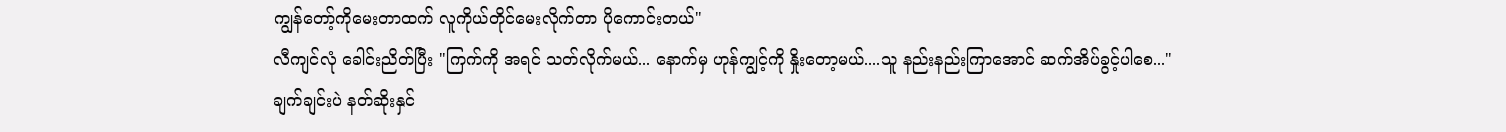ကျွန်တော့်ကိုမေးတာထက် လူကိုယ်တိုင်မေးလိုက်တာ ပိုကောင်းတယ်"
လီကျင်လုံ ခေါင်းညိတ်ပြီး "ကြက်ကို အရင် သတ်လိုက်မယ်... နောက်မှ ဟုန်ကျွင့်ကို နှိုးတော့မယ်....သူ နည်းနည်းကြာအောင် ဆက်အိပ်ခွင့်ပါစေ..."
ချက်ချင်းပဲ နတ်ဆိုးနှင်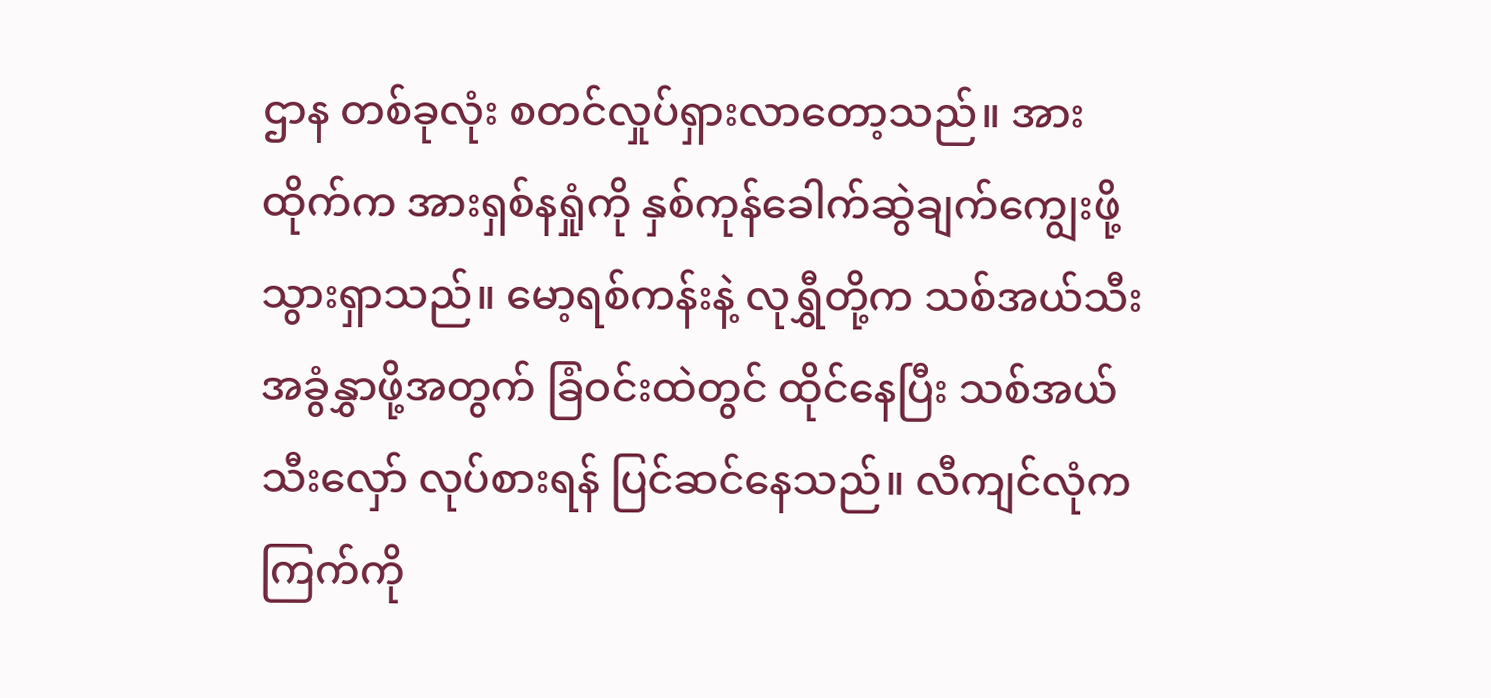ဌာန တစ်ခုလုံး စတင်လှုပ်ရှားလာတော့သည်။ အားထိုက်က အားရှစ်နရှုံကို နှစ်ကုန်ခေါက်ဆွဲချက်ကျွေးဖို့ သွားရှာသည်။ မော့ရစ်ကန်းနဲ့ လုရွှီတို့က သစ်အယ်သီးအခွံနွှာဖို့အတွက် ခြံဝင်းထဲတွင် ထိုင်နေပြီး သစ်အယ်သီးလှော် လုပ်စားရန် ပြင်ဆင်နေသည်။ လီကျင်လုံက ကြက်ကို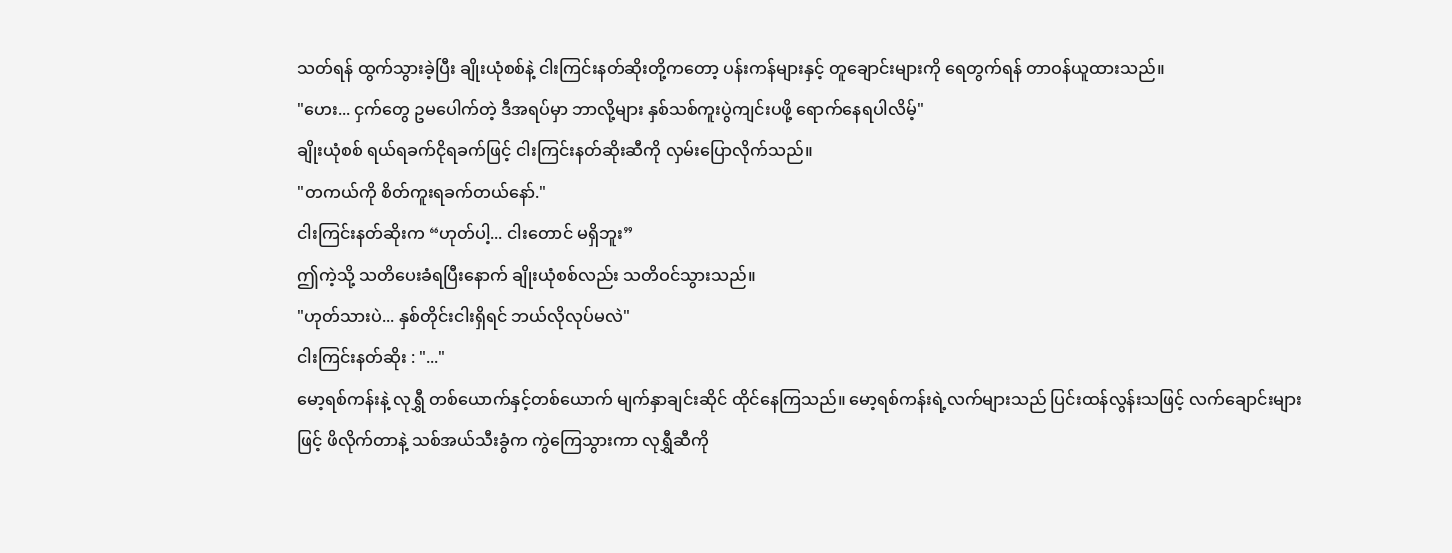သတ်ရန် ထွက်သွားခဲ့ပြီး ချိုးယုံစစ်နဲ့ ငါးကြင်းနတ်ဆိုးတို့ကတော့ ပန်းကန်များနှင့် တူချောင်းများကို ရေတွက်ရန် တာဝန်ယူထားသည်။
"ဟေး... ငှက်တွေ ဥမပေါက်တဲ့ ဒီအရပ်မှာ ဘာလို့များ နှစ်သစ်ကူးပွဲကျင်းပဖို့ ရောက်နေရပါလိမ့်"
ချိုးယုံစစ် ရယ်ရခက်ငိုရခက်ဖြင့် ငါးကြင်းနတ်ဆိုးဆီကို လှမ်းပြောလိုက်သည်။
"တကယ်ကို စိတ်ကူးရခက်တယ်နော်."
ငါးကြင်းနတ်ဆိုးက “ဟုတ်ပါ့... ငါးတောင် မရှိဘူး”
ဤကဲ့သို့ သတိပေးခံရပြီးနောက် ချိုးယုံစစ်လည်း သတိဝင်သွားသည်။
"ဟုတ်သားပဲ... နှစ်တိုင်းငါးရှိရင် ဘယ်လိုလုပ်မလဲ"
ငါးကြင်းနတ်ဆိုး : "..."
မော့ရစ်ကန်းနဲ့ လုရွှီ တစ်ယောက်နှင့်တစ်ယောက် မျက်နှာချင်းဆိုင် ထိုင်နေကြသည်။ မော့ရစ်ကန်းရဲ့လက်များသည် ပြင်းထန်လွန်းသဖြင့် လက်ချောင်းများဖြင့် ဖိလိုက်တာနဲ့ သစ်အယ်သီးခွံက ကွဲကြေသွားကာ လုရွှီဆီကို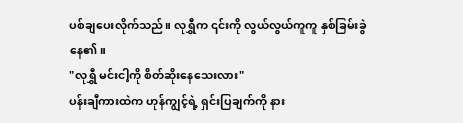ပစ်ချပေးလိုက်သည်။ လုရွှီက ၎င်းကို လွယ်လွယ်ကူကူ နှစ်ခြမ်းခွဲနေ၏။
"လုရွှီ မင်းငါ့ကို စိတ်ဆိုးနေသေးလား"
ပန်းချီကားထဲက ဟုန်ကျွင့်ရဲ့ ရှင်းပြချက်ကို နား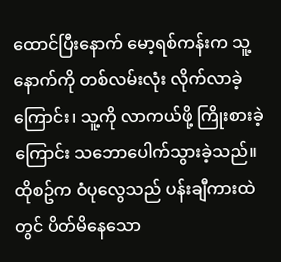ထောင်ပြီးနောက် မော့ရစ်ကန်းက သူ့နောက်ကို တစ်လမ်းလုံး လိုက်လာခဲ့ကြောင်း၊ သူ့ကို လာကယ်ဖို့ ကြိုးစားခဲ့ကြောင်း သဘောပေါက်သွားခဲ့သည်။ ထိုစဥ်က ဝံပုလွေသည် ပန်းချီကားထဲတွင် ပိတ်မိနေသော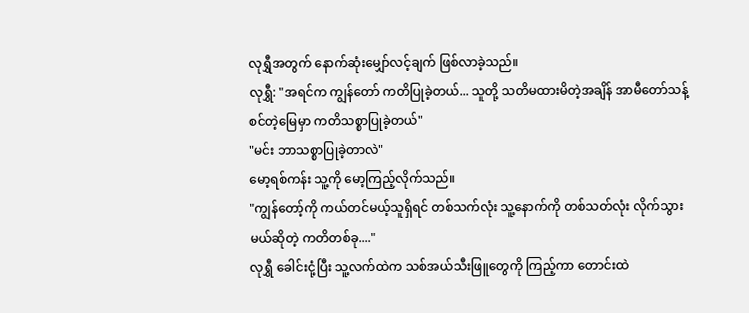လုရွှီအတွက် နောက်ဆုံးမျှော်လင့်ချက် ဖြစ်လာခဲ့သည်။
လုရွှီ: "အရင်က ကျွန်တော် ကတိပြုခဲ့တယ်... သူတို့ သတိမထားမိတဲ့အချိန် အာမီတော်သန့်စင်တဲ့မြေမှာ ကတိသစ္စာပြုခဲ့တယ်"
"မင်း ဘာသစ္စာပြုခဲ့တာလဲ"
မော့ရစ်ကန်း သူ့ကို မော့ကြည့်လိုက်သည်။
"ကျွန်တော့်ကို ကယ်တင်မယ့်သူရှိရင် တစ်သက်လုံး သူ့နောက်ကို တစ်သတ်လုံး လိုက်သွားမယ်ဆိုတဲ့ ကတိတစ်ခု...."
လုရွှီ ခေါင်းငုံ့ပြီး သူ့လက်ထဲက သစ်အယ်သီးဖြူတွေကို ကြည့်ကာ တောင်းထဲ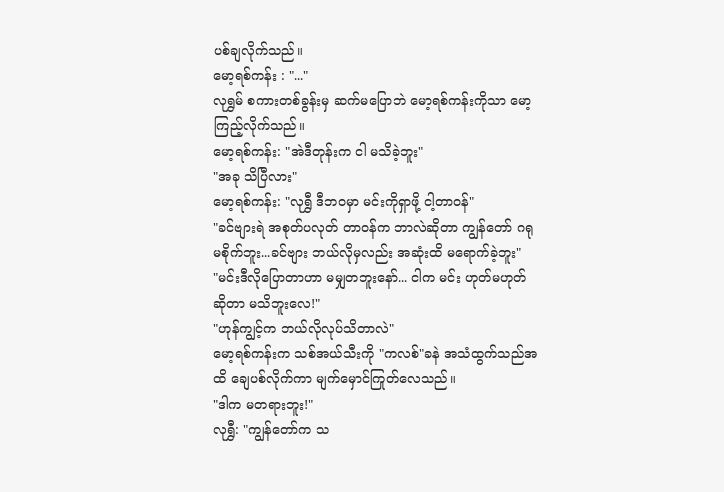ပစ်ချလိုက်သည်။
မော့ရစ်ကန်း : "..."
လုရွှမ် စကားတစ်ခွန်းမှ ဆက်မပြောဘဲ မော့ရစ်ကန်းကိုသာ မော့ကြည့်လိုက်သည်။
မော့ရစ်ကန်း: "အဲဒီတုန်းက ငါ မသိခဲ့ဘူး"
"အခု သိပြီလား"
မော့ရစ်ကန်း: "လုရွှီ ဒီဘဝမှာ မင်းကိုရှာဖို့ ငါ့တာဝန်"
"ခင်ဗျားရဲ အစုတ်ပလုတ် တာဝန်က ဘာလဲဆိုတာ ကျွန်တော် ဂရုမစိုက်ဘူး...ခင်ဗျား ဘယ်လိုမှလည်း အဆုံးထိ မရောက်ခဲ့ဘူး"
"မင်းဒီလိုပြောတာဟာ မမျှတဘူးနော်... ငါက မင်း ဟုတ်မဟုတ်ဆိုတာ မသိဘူးလေ!"
"ဟုန်ကျွင့်က ဘယ်လိုလုပ်သိတာလဲ"
မော့ရစ်ကန်းက သစ်အယ်သီးကို "ကလစ်"ခနဲ အသံထွက်သည်အထိ ချေပစ်လိုက်ကာ မျက်မှောင်ကြုတ်လေသည်။
"ဒါက မတရားဘူး!"
လုရွှီ: "ကျွန်တော်က သ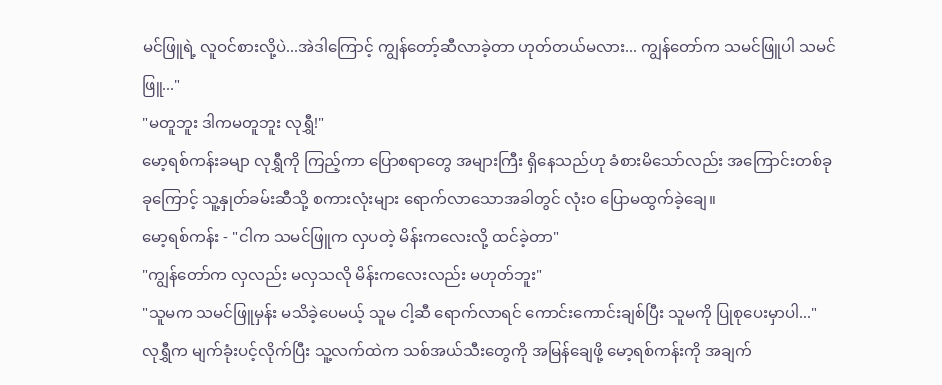မင်ဖြူရဲ့ လူဝင်စားလို့ပဲ...အဲဒါကြောင့် ကျွန်တော့်ဆီလာခဲ့တာ ဟုတ်တယ်မလား... ကျွန်တော်က သမင်ဖြူပါ သမင်ဖြူ..."
"မတူဘူး ဒါကမတူဘူး လုရွှီ!"
မော့ရစ်ကန်းခမျာ လုရွှီကို ကြည့်ကာ ပြောစရာတွေ အများကြီး ရှိနေသည်ဟု ခံစားမိသော်လည်း အကြောင်းတစ်ခုခုကြောင့် သူ့နှုတ်ခမ်းဆီသို့ စကားလုံးများ ရောက်လာသောအခါတွင် လုံးဝ ပြောမထွက်ခဲ့ချေ။
မော့ရစ်ကန်း - "ငါက သမင်ဖြူက လှပတဲ့ မိန်းကလေးလို့ ထင်ခဲ့တာ"
"ကျွန်တော်က လှလည်း မလှသလို မိန်းကလေးလည်း မဟုတ်ဘူး"
"သူမက သမင်ဖြူမှန်း မသိခဲ့ပေမယ့် သူမ ငါ့ဆီ ရောက်လာရင် ကောင်းကောင်းချစ်ပြီး သူမကို ပြုစုပေးမှာပါ..."
လုရွှီက မျက်ခုံးပင့်လိုက်ပြီး သူ့လက်ထဲက သစ်အယ်သီးတွေကို အမြန်ချေဖို့ မော့ရစ်ကန်းကို အချက်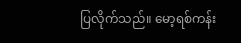ပြလိုက်သည်။ မော့ရစ်ကန်း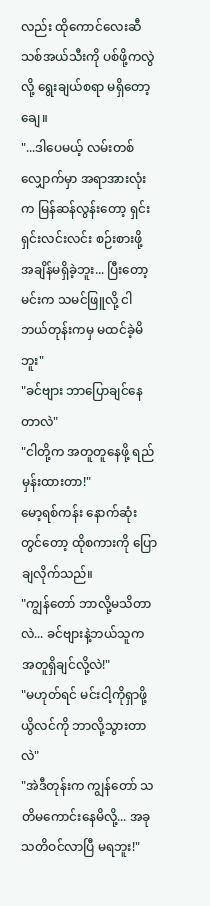လည်း ထိုကောင်လေးဆီ သစ်အယ်သီးကို ပစ်ဖို့ကလွဲလို့ ရွေးချယ်စရာ မရှိတော့ချေ။
"...ဒါပေမယ့် လမ်းတစ်လျှောက်မှာ အရာအားလုံးက မြန်ဆန်လွန်းတော့ ရှင်းရှင်းလင်းလင်း စဉ်းစားဖို့ အချိန်မရှိခဲ့ဘူး... ပြီးတော့ မင်းက သမင်ဖြူလို့ ငါဘယ်တုန်းကမှ မထင်ခဲ့မိဘူး"
"ခင်ဗျား ဘာပြောချင်နေတာလဲ"
"ငါတို့က အတူတူနေဖို့ ရည်မှန်းထားတာ!"
မော့ရစ်ကန်း နောက်ဆုံးတွင်တော့ ထိုစကားကို ပြောချလိုက်သည်။
"ကျွန်တော် ဘာလို့မသိတာလဲ... ခင်ဗျားနဲ့ဘယ်သူက အတူရှိချင်လို့လဲ!"
"မဟုတ်ရင် မင်းငါ့ကိုရှာဖို့ ယွိလင်ကို ဘာလို့သွားတာလဲ"
"အဲဒီတုန်းက ကျွန်တော် သတိမကောင်းနေမိလို့... အခု သတိဝင်လာပြီ မရဘူး!"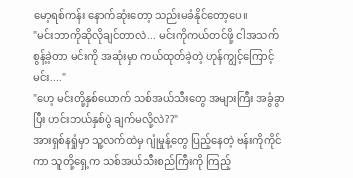မော့ရစ်ကန်း နောက်ဆုံးတော့ သည်းမခံနိုင်တော့ပေ။
"မင်းဘာကိုဆိုလိုချင်တာလဲ... မင်းကိုကယ်တင်ဖို့ ငါအသက်စွန့်ခဲ့တာ မင်းကို အဆုံးမှာ ကယ်ထုတ်ခဲ့တဲ့ ဟုန်ကျွင့်ကြောင့် မင်း...."
"ဟေ့ မင်းတို့နှစ်ယောက် သစ်အယ်သီးတွေ အများကြီး အခွံခွာပြီး ဟင်းဘယ်နှစ်ပွဲ ချက်မလို့လဲ??"
အားရှစ်နရှုံမှာ သူ့လက်ထဲမှ ဂျုံမှုန့်တွေ ပြည့်နေတဲ့ ဗန်းကိုကိုင်ကာ သူတို့ရှေ့က သစ်အယ်သီးစည်ကြီးကို ကြည့်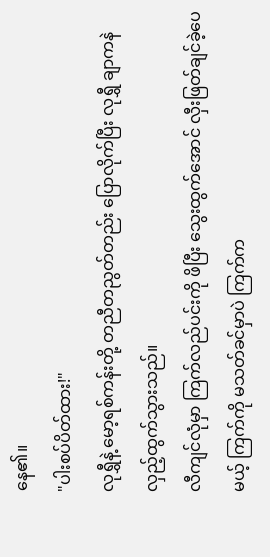နေ၏။
"ပါးစပ်ပိတ်ထား!"
လုရွှီနဲ့ မော့ရစ်ကန်းတို့ တညီတညွတ်တည်း ပြောလိုက်ပြီး လုရွှီ ချာကနဲ လှည့်ထွက်သွားသည်။
လီကျင်လုံမှာ ကြက်လည်ပင်းကို ဖိပြီး သွေးထွက်အောင် လှီးဖြတ်ချင်ခဲ့ပေမယ့် ကြက်ကို မသတ်ခင်မှာပဲ ကြက်က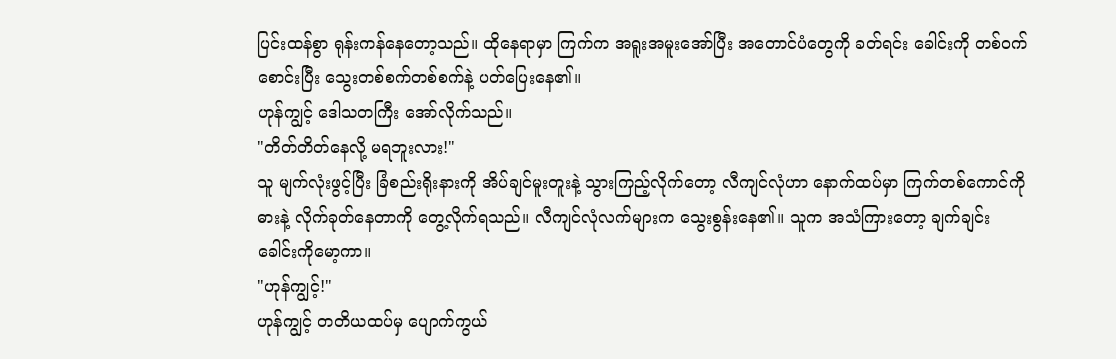ပြင်းထန်စွာ ရုန်းကန်နေတော့သည်။ ထိုနေရာမှာ ကြက်က အရူးအမူးအော်ပြီး အတောင်ပံတွေကို ခတ်ရင်း ခေါင်းကို တစ်ဝက်စောင်းပြီး သွေးတစ်စက်တစ်စက်နဲ့ ပတ်ပြေးနေ၏။
ဟုန်ကျွင့် ဒေါသတကြီး အော်လိုက်သည်။
"တိတ်တိတ်နေလို့ မရဘူးလား!"
သူ မျက်လုံးဖွင့်ပြီး ခြံစည်းရိုးနားကို အိပ်ချင်မူးတူးနဲ့ သွားကြည့်လိုက်တော့ လီကျင်လုံဟာ နောက်ထပ်မှာ ကြက်တစ်ကောင်ကို ဓားနဲ့ လိုက်ခုတ်နေတာကို တွေ့လိုက်ရသည်။ လီကျင်လုံလက်များက သွေးစွန်းနေ၏။ သူက အသံကြားတော့ ချက်ချင်း ခေါင်းကိုမော့ကာ။
"ဟုန်ကျွင့်!"
ဟုန်ကျွင့် တတိယထပ်မှ ပျောက်ကွယ်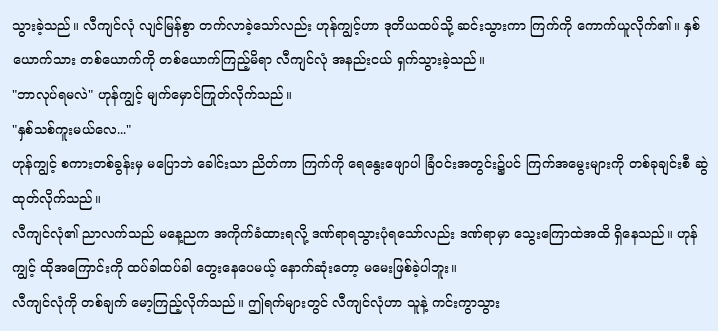သွားခဲ့သည်။ လီကျင်လုံ လျင်မြန်စွာ တက်လာခဲ့သော်လည်း ဟုန်ကျွင့်ဟာ ဒုတိယထပ်သို့ ဆင်းသွားကာ ကြက်ကို ကောက်ယူလိုက်၏။ နှစ်ယောက်သား တစ်ယောက်ကို တစ်ယောက်ကြည့်မိရာ လီကျင်လုံ အနည်းငယ် ရှက်သွားခဲ့သည်။
"ဘာလုပ်ရမလဲ" ဟုန်ကျွင့် မျက်မှောင်ကြုတ်လိုက်သည်။
"နှစ်သစ်ကူးမယ်လေ..."
ဟုန်ကျွင့် စကားတစ်ခွန်းမှ မပြောဘဲ ခေါင်းသာ ညိတ်ကာ ကြက်ကို ရေနွေးဖျောပါ ခြံဝင်းအတွင်း၌ပင် ကြက်အမွေးများကို တစ်ခုချင်းစီ ဆွဲထုတ်လိုက်သည်။
လီကျင်လုံ၏ ညာလက်သည် မနေ့ညက အကိုက်ခံထားရလို့ ဒဏ်ရာရသွားပုံရသော်လည်း ဒဏ်ရာမှာ သွေးကြောထဲအထိ ရှိနေသည်။ ဟုန်ကျွင့် ထိုအကြောင်းကို ထပ်ခါထပ်ခါ တွေးနေပေမယ့် နောက်ဆုံးတော့ မမေးဖြစ်ခဲ့ပါဘူး။
လီကျင်လုံကို တစ်ချက် မော့ကြည့်လိုက်သည်။ ဤရက်များတွင် လီကျင်လုံဟာ သူနဲ့ ကင်းကွာသွား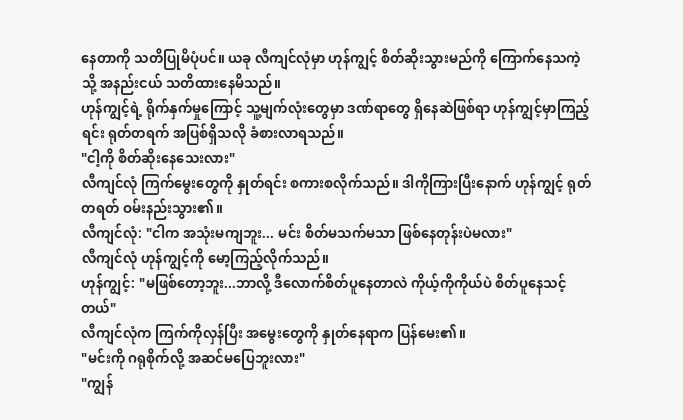နေတာကို သတိပြုမိပုံပင်။ ယခု လီကျင်လုံမှာ ဟုန်ကျွင့် စိတ်ဆိုးသွားမည်ကို ကြောက်နေသကဲ့သို့ အနည်းငယ် သတိထားနေမိသည်။
ဟုန်ကျွင့်ရဲ့ ရိုက်နှက်မှုကြောင့် သူ့မျက်လုံးတွေမှာ ဒဏ်ရာတွေ ရှိနေဆဲဖြစ်ရာ ဟုန်ကျွင့်မှာကြည့်ရင်း ရုတ်တရက် အပြစ်ရှိသလို ခံစားလာရသည်။
"ငါ့ကို စိတ်ဆိုးနေသေးလား"
လီကျင်လုံ ကြက်မွေးတွေကို နှုတ်ရင်း စကားစလိုက်သည်။ ဒါကိုကြားပြီးနောက် ဟုန်ကျွင့် ရုတ်တရတ် ဝမ်းနည်းသွား၏။
လီကျင်လုံ: "ငါက အသုံးမကျဘူး... မင်း စိတ်မသက်မသာ ဖြစ်နေတုန်းပဲမလား"
လီကျင်လုံ ဟုန်ကျွင့်ကို မော့ကြည့်လိုက်သည်။
ဟုန်ကျွင့်: "မဖြစ်တော့ဘူး...ဘာလို့ ဒီလောက်စိတ်ပူနေတာလဲ ကိုယ့်ကိုကိုယ်ပဲ စိတ်ပူနေသင့်တယ်"
လီကျင်လုံက ကြက်ကိုလှန်ပြီး အမွေးတွေကို နှုတ်နေရာက ပြန်မေး၏။
"မင်းကို ဂရုစိုက်လို့ အဆင်မပြေဘူးလား"
"ကျွန်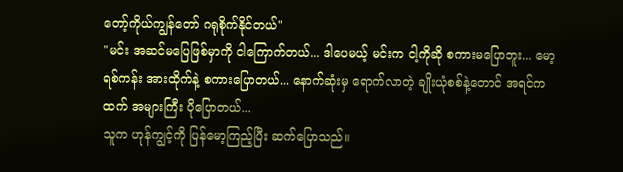တော့်ကိုယ်ကျွန်တော် ဂရုစိုက်နိုင်တယ်"
"မင်း အဆင်မပြေဖြစ်မှာကို ငါကြောက်တယ်... ဒါပေမယ့် မင်းက ငါ့ကိုဆို စကားမပြောဘူး... မော့ရစ်ကန်း အားထိုက်နဲ့ စကားပြောတယ်... နောက်ဆုံးမှ ရောက်လာတဲ့ ချိုးယုံစစ်နဲ့တောင် အရင်ကထက် အများကြီး ပိုပြောတယ်...
သူက ဟုန်ကျွင့်ကို ပြန်မော့ကြည့်ပြီး ဆက်ပြောသည်။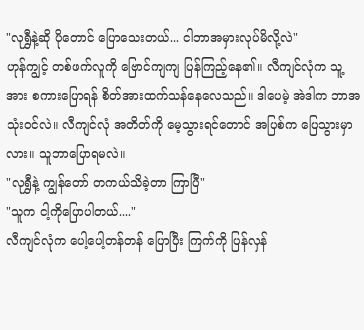"လုရွှီနဲ့ဆို ပိုတောင် ပြောသေးတယ်... ငါဘာအမှားလုပ်မိလို့လဲ"
ဟုန်ကျွင့် တစ်ဖက်လူကို ဗြောင်ကျကျ ပြန်ကြည့်နေ၏။ လီကျင်လုံက သူ့အား စကားပြောရန် စိတ်အားထက်သန်နေလေသည်။ ဒါပေမဲ့ အဲဒါက ဘာအသုံးဝင်လဲ။ လီကျင်လုံ အတိတ်ကို မေ့သွားရင်တောင် အပြစ်က ပြေသွားမှာလား။ သူဘာပြောရမလဲ။
"လုရွှီနဲ့ ကျွန်တော် တကယ်သိခဲ့တာ ကြာပြီ"
"သူက ငါ့ကိုပြောပါတယ်...."
လီကျင်လုံက ပေါ့ပေါ့တန်တန် ပြောပြီး ကြက်ကို ပြန်လှန်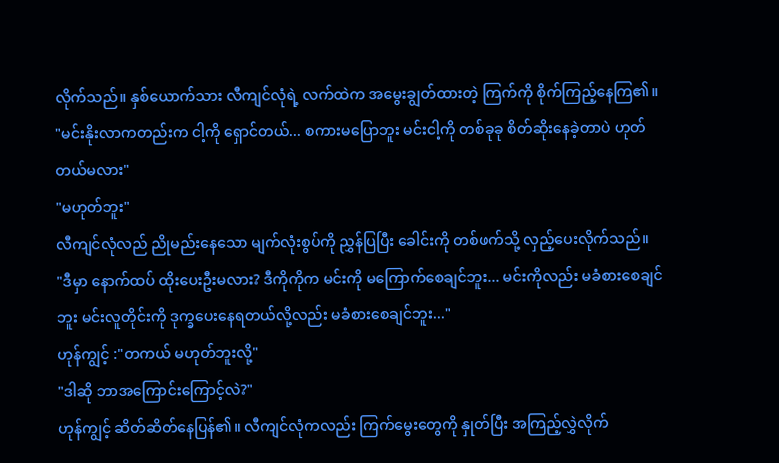လိုက်သည်။ နှစ်ယောက်သား လီကျင်လုံရဲ့ လက်ထဲက အမွေးချွတ်ထားတဲ့ ကြက်ကို စိုက်ကြည့်နေကြ၏။
"မင်းနိုးလာကတည်းက ငါ့ကို ရှောင်တယ်... စကားမပြောဘူး မင်းငါ့ကို တစ်ခုခု စိတ်ဆိုးနေခဲ့တာပဲ ဟုတ်တယ်မလား"
"မဟုတ်ဘူး"
လီကျင်လုံလည် ညိုမည်းနေသော မျက်လုံးစွပ်ကို ညွှန်ပြပြီး ခေါင်းကို တစ်ဖက်သို့ လှည့်ပေးလိုက်သည်။
"ဒီမှာ နောက်ထပ် ထိုးပေးဦးမလား? ဒီကိုကိုက မင်းကို မကြောက်စေချင်ဘူး... မင်းကိုလည်း မခံစားစေချင်ဘူး မင်းလူတိုင်းကို ဒုက္ခပေးနေရတယ်လို့လည်း မခံစားစေချင်ဘူး..."
ဟုန်ကျွင့် :"တကယ် မဟုတ်ဘူးလို့"
"ဒါဆို ဘာအကြောင်းကြောင့်လဲ?"
ဟုန်ကျွင့် ဆိတ်ဆိတ်နေပြန်၏။ လီကျင်လုံကလည်း ကြက်မွေးတွေကို နှုတ်ပြီး အကြည့်လွှဲလိုက်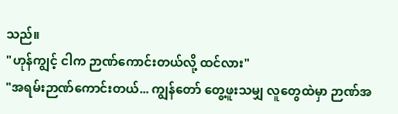သည်။
"ဟုန်ကျွင့် ငါက ဉာဏ်ကောင်းတယ်လို့ ထင်လား"
"အရမ်းဉာဏ်ကောင်းတယ်... ကျွန်တော် တွေ့ဖူးသမျှ လူတွေထဲမှာ ဉာဏ်အ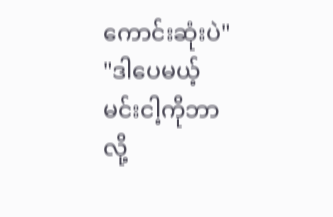ကောင်းဆုံးပဲ"
"ဒါပေမယ့် မင်းငါ့ကိုဘာလို့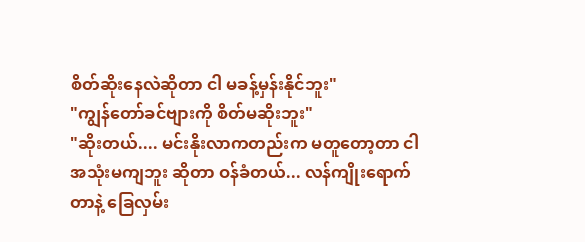စိတ်ဆိုးနေလဲဆိုတာ ငါ မခန့်မှန်းနိုင်ဘူး"
"ကျွန်တော်ခင်ဗျားကို စိတ်မဆိုးဘူး"
"ဆိုးတယ်.... မင်းနိုးလာကတည်းက မတူတော့တာ ငါ အသုံးမကျဘူး ဆိုတာ ဝန်ခံတယ်... လန်ကျိုးရောက်တာနဲ့ ခြေလှမ်း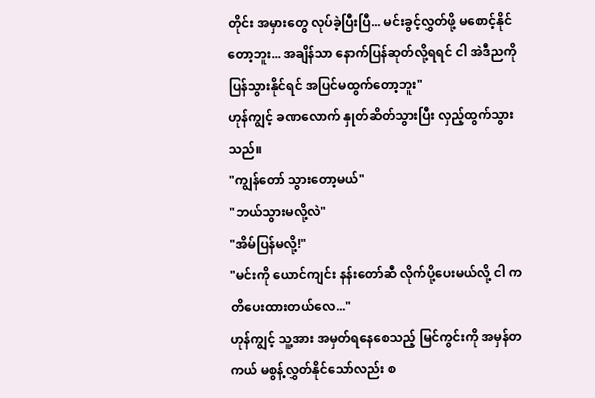တိုင်း အမှားတွေ လုပ်ခဲ့ပြီးပြီ... မင်းခွင့်လွှတ်ဖို့ မစောင့်နိုင်တော့ဘူး... အချိန်သာ နောက်ပြန်ဆုတ်လို့ရရင် ငါ အဲဒီညကို ပြန်သွားနိုင်ရင် အပြင်မထွက်တော့ဘူး"
ဟုန်ကျွင့် ခဏလောက် နှုတ်ဆိတ်သွားပြီး လှည့်ထွက်သွားသည်။
"ကျွန်တော် သွားတော့မယ်"
"ဘယ်သွားမလို့လဲ"
"အိမ်ပြန်မလို့!"
"မင်းကို ယောင်ကျင်း နန်းတော်ဆီ လိုက်ပို့ပေးမယ်လို့ ငါ ကတိပေးထားတယ်လေ..."
ဟုန်ကျွင့် သူ့အား အမှတ်ရနေစေသည့် မြင်ကွင်းကို အမှန်တကယ် မစွန့်လွှတ်နိုင်သော်လည်း စ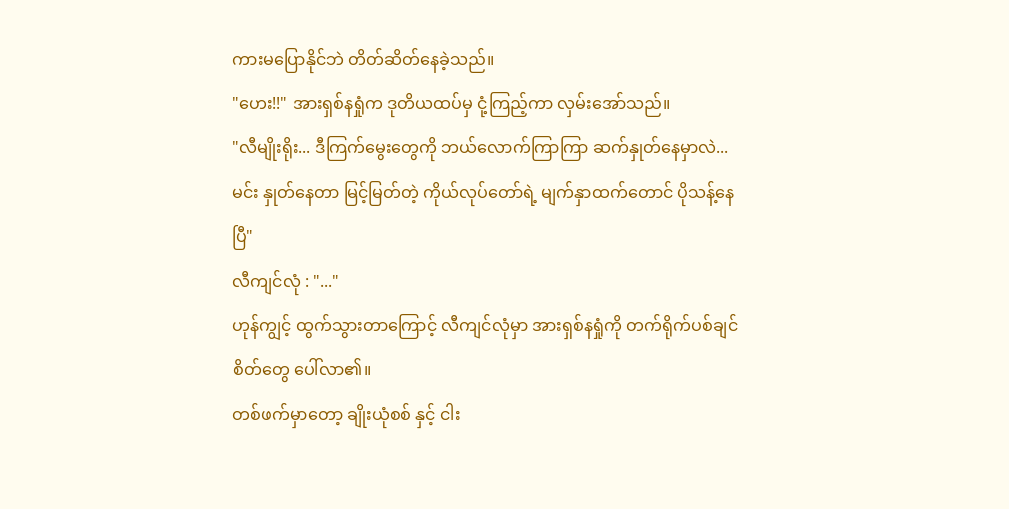ကားမပြောနိုင်ဘဲ တိတ်ဆိတ်နေခဲ့သည်။
"ဟေး!!" အားရှစ်နရှုံက ဒုတိယထပ်မှ ငုံ့ကြည့်ကာ လှမ်းအော်သည်။
"လီမျိုးရိုး... ဒီကြက်မွေးတွေကို ဘယ်လောက်ကြာကြာ ဆက်နှုတ်နေမှာလဲ... မင်း နှုတ်နေတာ မြင့်မြတ်တဲ့ ကိုယ်လုပ်တော်ရဲ့ မျက်နှာထက်တောင် ပိုသန့်နေပြီ"
လီကျင်လုံ : "..."
ဟုန်ကျွင့် ထွက်သွားတာကြောင့် လီကျင်လုံမှာ အားရှစ်နရှုံကို တက်ရိုက်ပစ်ချင်စိတ်တွေ ပေါ်လာ၏။
တစ်ဖက်မှာတော့ ချိုးယုံစစ် နှင့် ငါး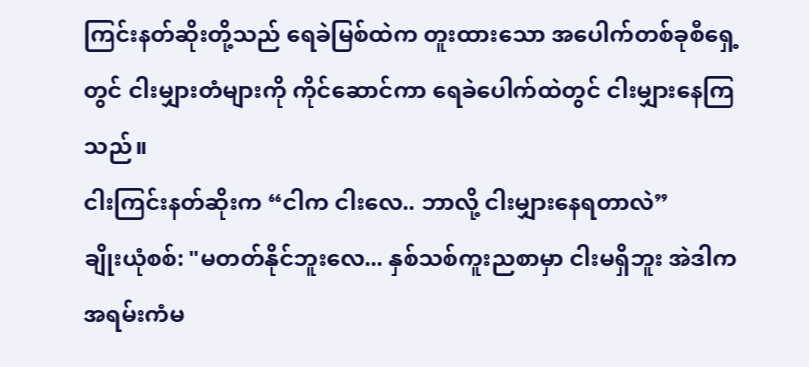ကြင်းနတ်ဆိုးတို့သည် ရေခဲမြစ်ထဲက တူးထားသော အပေါက်တစ်ခုစီရှေ့တွင် ငါးမျှားတံများကို ကိုင်ဆောင်ကာ ရေခဲပေါက်ထဲတွင် ငါးမျှားနေကြသည်။
ငါးကြင်းနတ်ဆိုးက “ငါက ငါးလေ.. ဘာလို့ ငါးမျှားနေရတာလဲ”
ချိုးယုံစစ်: "မတတ်နိုင်ဘူးလေ... နှစ်သစ်ကူးညစာမှာ ငါးမရှိဘူး အဲဒါက အရမ်းကံမ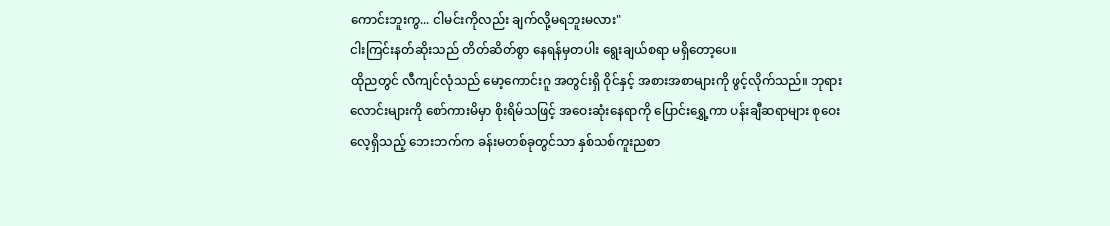ကောင်းဘူးကွ... ငါမင်းကိုလည်း ချက်လို့မရဘူးမလား"
ငါးကြင်းနတ်ဆိုးသည် တိတ်ဆိတ်စွာ နေရန်မှတပါး ရွေးချယ်စရာ မရှိတော့ပေ။
ထိုညတွင် လီကျင်လုံသည် မော့ကောင်းဂူ အတွင်းရှိ ဝိုင်နှင့် အစားအစာများကို ဖွင့်လိုက်သည်။ ဘုရားလောင်းများကို စော်ကားမိမှာ စိုးရိမ်သဖြင့် အဝေးဆုံးနေရာကို ပြောင်းရွှေ့ကာ ပန်းချီဆရာများ စုဝေးလေ့ရှိသည့် ဘေးဘက်က ခန်းမတစ်ခုတွင်သာ နှစ်သစ်ကူးညစာ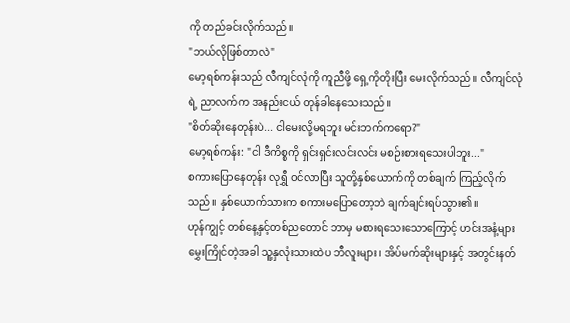ကို တည်ခင်းလိုက်သည်။
"ဘယ်လိုဖြစ်တာလဲ"
မော့ရစ်ကန်းသည် လီကျင်လုံကို ကူညီဖို့ ရှေ့ကိုတိုးပြီး မေးလိုက်သည်။ လီကျင်လုံရဲ့ ညာလက်က အနည်းငယ် တုန်ခါနေသေးသည်။
"စိတ်ဆိုးနေတုန်းပဲ... ငါမေးလို့မရဘူး မင်းဘက်ကရော?"
မော့ရစ်ကန်း: "ငါ ဒီကိစ္စကို ရှင်းရှင်းလင်းလင်း မစဉ်းစားရသေးပါဘူး..."
စကားပြောနေတုန်း လုရွှီ ဝင်လာပြီး သူတို့နှစ်ယောက်ကို တစ်ချက် ကြည့်လိုက်သည်။ နှစ်ယောက်သားက စကားမပြောတော့ဘဲ ချက်ချင်းရပ်သွား၏။
ဟုန်ကျွင့် တစ်နေ့နှင့်တစ်ညတောင် ဘာမှ မစားရသေးသောကြောင့် ဟင်းအနံ့များ မွှေးကြိုင်တဲ့အခါ သူ့နှလုံးသားထဲပ ဘီလူးများ၊ အိပ်မက်ဆိုးများနှင့် အတွင်းနတ်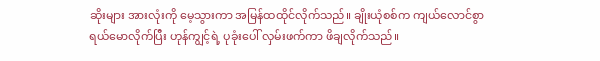ဆိုးများ အားလုံးကို မေ့သွားကာ အမြန်ထထိုင်လိုက်သည်။ ချိုးယုံစစ်က ကျယ်လောင်စွာ ရယ်မောလိုက်ပြီး ဟုန်ကျွင့်ရဲ့ ပုခုံးပေါ် လှမ်းဖက်ကာ ဖိချလိုက်သည်။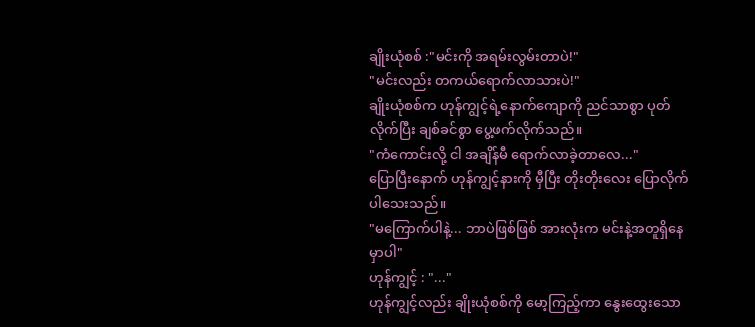ချိုးယုံစစ် :"မင်းကို အရမ်းလွမ်းတာပဲ!"
"မင်းလည်း တကယ်ရောက်လာသားပဲ!"
ချိုးယုံစစ်က ဟုန်ကျွင့်ရဲ့နောက်ကျောကို ညင်သာစွာ ပုတ်လိုက်ပြီး ချစ်ခင်စွာ ပွေ့ဖက်လိုက်သည်။
"ကံကောင်းလို့ ငါ အချိန်မီ ရောက်လာခဲ့တာလေ..."
ပြောပြီးနောက် ဟုန်ကျွင့်နားကို မှီပြီး တိုးတိုးလေး ပြောလိုက်ပါသေးသည်။
"မကြောက်ပါနဲ့... ဘာပဲဖြစ်ဖြစ် အားလုံးက မင်းနဲ့အတူရှိနေမှာပါ"
ဟုန်ကျွင့် : "..."
ဟုန်ကျွင့်လည်း ချိုးယုံစစ်ကို မော့ကြည့်ကာ နွေးထွေးသော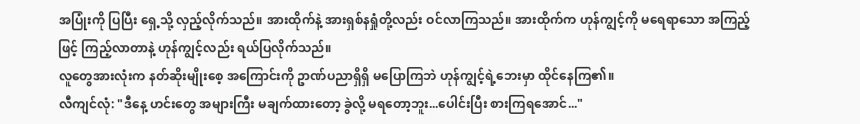အပြုံးကို ပြပြီး ရှေ့သို့ လှည့်လိုက်သည်။ အားထိုက်နဲ့ အားရှစ်နရှုံတို့လည်း ဝင်လာကြသည်။ အားထိုက်က ဟုန်ကျွင့်ကို မရေရာသော အကြည့်ဖြင့် ကြည့်လာတာနဲ့ ဟုန်ကျွင့်လည်း ရယ်ပြလိုက်သည်။
လူတွေအားလုံးက နတ်ဆိုးမျိုးစေ့ အကြောင်းကို ဥာဏ်ပညာရှိရှိ မပြောကြဘဲ ဟုန်ကျွင့်ရဲ့ဘေးမှာ ထိုင်နေကြ၏။
လီကျင်လုံ: "ဒီနေ့ ဟင်းတွေ အများကြီး မချက်ထားတော့ ခွဲလို့ မရတော့ဘူး...ပေါင်းပြီး စားကြရအောင်..."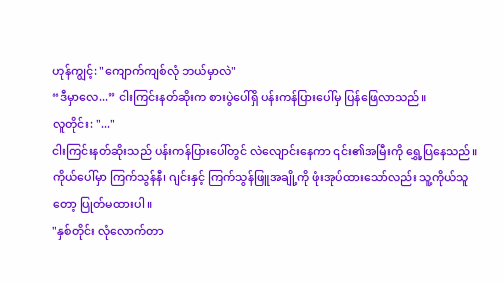ဟုန်ကျွင့်: "ကျောက်ကျစ်လုံ ဘယ်မှာလဲ"
“ဒီမှာလေ...” ငါးကြင်းနတ်ဆိုးက စားပွဲပေါ်ရှိ ပန်းကန်ပြားပေါ်မှ ပြန်ဖြေလာသည်။
လူတိုင်း: "..."
ငါးကြင်းနတ်ဆိုးသည် ပန်းကန်ပြားပေါ်တွင် လဲလျောင်းနေကာ ၎င်း၏အမြီးကို ရွှေ့ပြနေသည်။ ကိုယ်ပေါ်မှာ ကြက်သွန်နီ၊ ဂျင်းနှင့် ကြက်သွန်ဖြူအချို့ကို ဖုံးအုပ်ထားသော်လည်း သူ့ကိုယ်သူတော့ ပြုတ်မထားပါ။
"နှစ်တိုင်း လုံလောက်တာ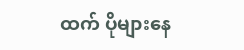ထက် ပိုများနေ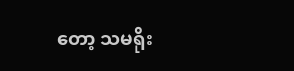တော့ သမရိုး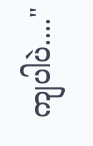ကျပါပဲ...."